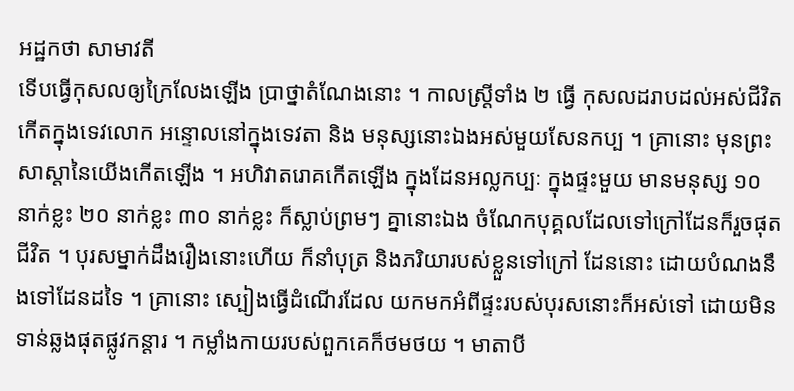អដ្ឋកថា សាមាវតី
ទើបធ្វើកុសលឲ្យក្រៃលែងឡើង ប្រាថ្នាតំណែងនោះ ។ កាលស្ត្រីទាំង ២ ធ្វើ កុសលដរាបដល់អស់ជីវិត កើតក្នុងទេវលោក អន្ទោលនៅក្នុងទេវតា និង មនុស្សនោះឯងអស់មួយសែនកប្ប ។ គ្រានោះ មុនព្រះសាស្តានៃយើងកើតឡើង ។ អហិវាតរោគកើតឡើង ក្នុងដែនអល្លកប្បៈ ក្នុងផ្ទះមួយ មានមនុស្ស ១០ នាក់ខ្លះ ២០ នាក់ខ្លះ ៣០ នាក់ខ្លះ ក៏ស្លាប់ព្រមៗ គ្នានោះឯង ចំណែកបុគ្គលដែលទៅក្រៅដែនក៏រួចផុត ជីវិត ។ បុរសម្នាក់ដឹងរឿងនោះហើយ ក៏នាំបុត្រ និងភរិយារបស់ខ្លួនទៅក្រៅ ដែននោះ ដោយបំណងនឹងទៅដែនដទៃ ។ គ្រានោះ ស្បៀងធ្វើដំណើរដែល យកមកអំពីផ្ទះរបស់បុរសនោះក៏អស់ទៅ ដោយមិនទាន់ឆ្លងផុតផ្លូវកន្តារ ។ កម្លាំងកាយរបស់ពួកគេក៏ថមថយ ។ មាតាបី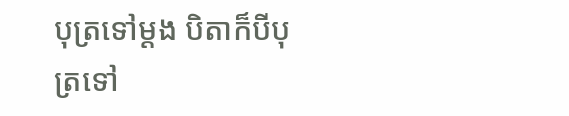បុត្រទៅម្តង បិតាក៏បីបុត្រទៅ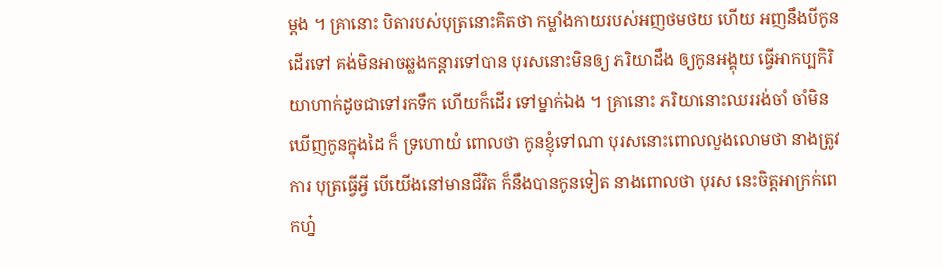ម្តង ។ គ្រានោះ បិតារបស់បុត្រនោះគិតថា កម្លាំងកាយរបស់អញថមថយ ហើយ អញនឹងបីកូនដើរទៅ គង់មិនអាចឆ្លងកន្តារទៅបាន បុរសនោះមិនឲ្យ ភរិយាដឹង ឲ្យកូនអង្គុយ ធ្វើអាកប្បកិរិយាហាក់ដូចជាទៅរកទឹក ហើយក៏ដើរ ទៅម្នាក់ឯង ។ គ្រានោះ ភរិយានោះឈររង់ចាំ ចាំមិនឃើញកូនក្នុងដៃ ក៏ ទ្រហោយំ ពោលថា កូនខ្ញុំទៅណា បុរសនោះពោលលួងលោមថា នាងត្រូវការ បុត្រធ្វើអ្វី បើយើងនៅមានជីវិត ក៏នឹងបានកូនទៀត នាងពោលថា បុរស នេះចិត្តអាក្រក់ពេកហ្ន៎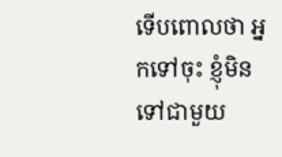ទើបពោលថា អ្នកទៅចុះ ខ្ញុំមិនទៅជាមួយ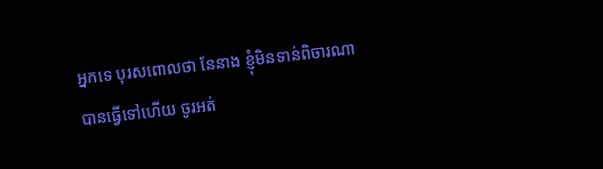អ្នកទេ បុរសពោលថា នែនាង ខ្ញុំមិនទាន់ពិចារណា បានធ្វើទៅហើយ ចូរអត់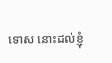ទោស នោះដល់ខ្ញុំ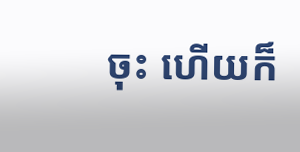ចុះ ហើយក៏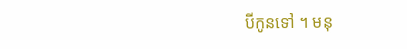បីកូនទៅ ។ មនុ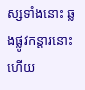ស្សទាំងនោះ ឆ្លងផ្លូវកន្តារនោះហើយ